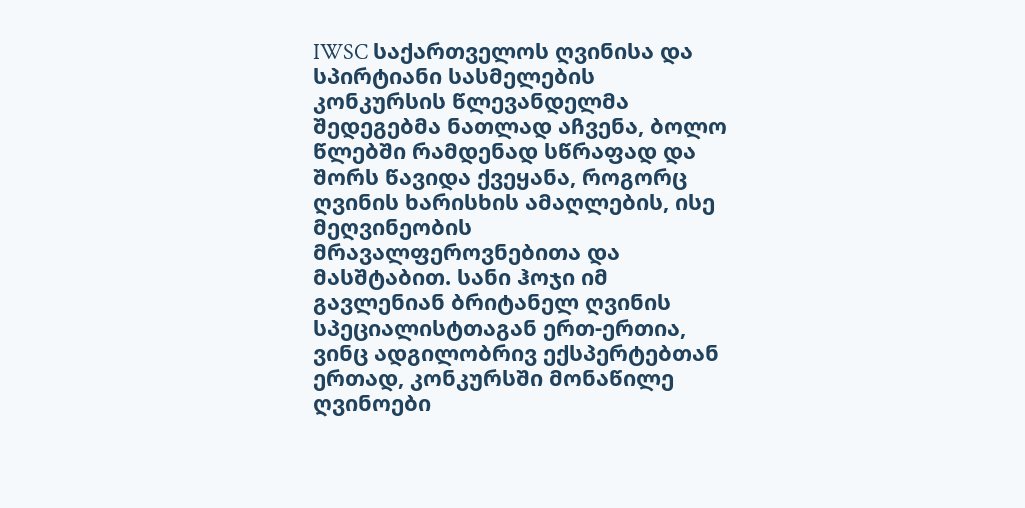IWSC საქართველოს ღვინისა და სპირტიანი სასმელების კონკურსის წლევანდელმა შედეგებმა ნათლად აჩვენა, ბოლო წლებში რამდენად სწრაფად და შორს წავიდა ქვეყანა, როგორც ღვინის ხარისხის ამაღლების, ისე მეღვინეობის მრავალფეროვნებითა და მასშტაბით. სანი ჰოჯი იმ გავლენიან ბრიტანელ ღვინის სპეციალისტთაგან ერთ-ერთია, ვინც ადგილობრივ ექსპერტებთან ერთად, კონკურსში მონაწილე ღვინოები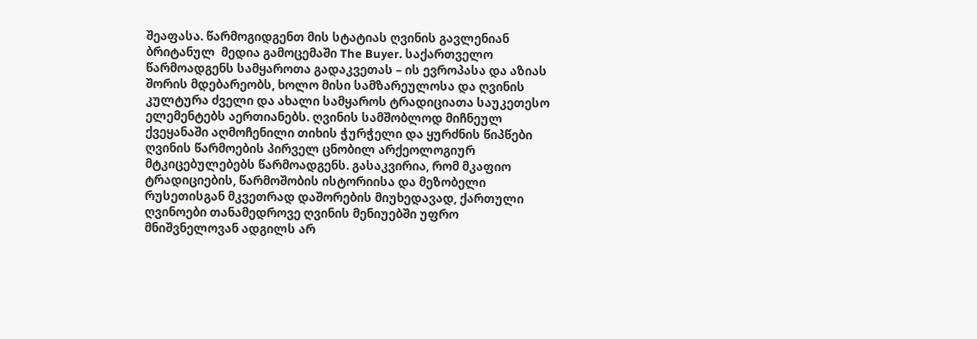შეაფასა. წარმოგიდგენთ მის სტატიას ღვინის გავლენიან ბრიტანულ  მედია გამოცემაში The Buyer. საქართველო წარმოადგენს სამყაროთა გადაკვეთას – ის ევროპასა და აზიას შორის მდებარეობს, ხოლო მისი სამზარეულოსა და ღვინის კულტურა ძველი და ახალი სამყაროს ტრადიციათა საუკეთესო ელემენტებს აერთიანებს. ღვინის სამშობლოდ მიჩნეულ ქვეყანაში აღმოჩენილი თიხის ჭურჭელი და ყურძნის წიპწები ღვინის წარმოების პირველ ცნობილ არქეოლოგიურ მტკიცებულებებს წარმოადგენს. გასაკვირია, რომ მკაფიო ტრადიციების, წარმოშობის ისტორიისა და მეზობელი რუსეთისგან მკვეთრად დაშორების მიუხედავად, ქართული ღვინოები თანამედროვე ღვინის მენიუებში უფრო მნიშვნელოვან ადგილს არ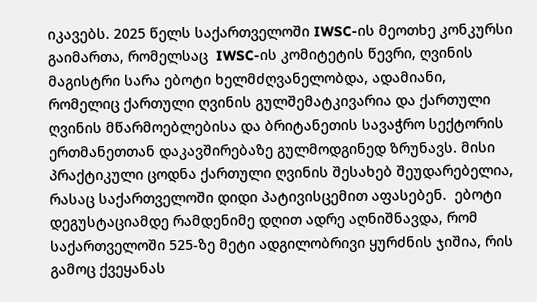იკავებს. 2025 წელს საქართველოში IWSC-ის მეოთხე კონკურსი გაიმართა, რომელსაც  IWSC-ის კომიტეტის წევრი, ღვინის მაგისტრი სარა ებოტი ხელმძღვანელობდა, ადამიანი, რომელიც ქართული ღვინის გულშემატკივარია და ქართული ღვინის მწარმოებლებისა და ბრიტანეთის სავაჭრო სექტორის ერთმანეთთან დაკავშირებაზე გულმოდგინედ ზრუნავს. მისი პრაქტიკული ცოდნა ქართული ღვინის შესახებ შეუდარებელია, რასაც საქართველოში დიდი პატივისცემით აფასებენ.  ებოტი დეგუსტაციამდე რამდენიმე დღით ადრე აღნიშნავდა, რომ საქართველოში 525-ზე მეტი ადგილობრივი ყურძნის ჯიშია, რის გამოც ქვეყანას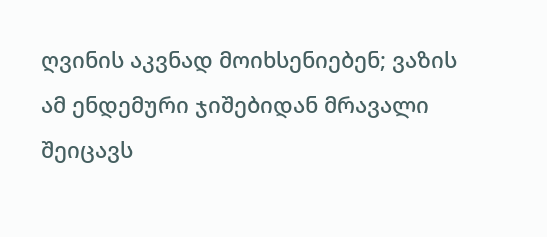ღვინის აკვნად მოიხსენიებენ; ვაზის ამ ენდემური ჯიშებიდან მრავალი შეიცავს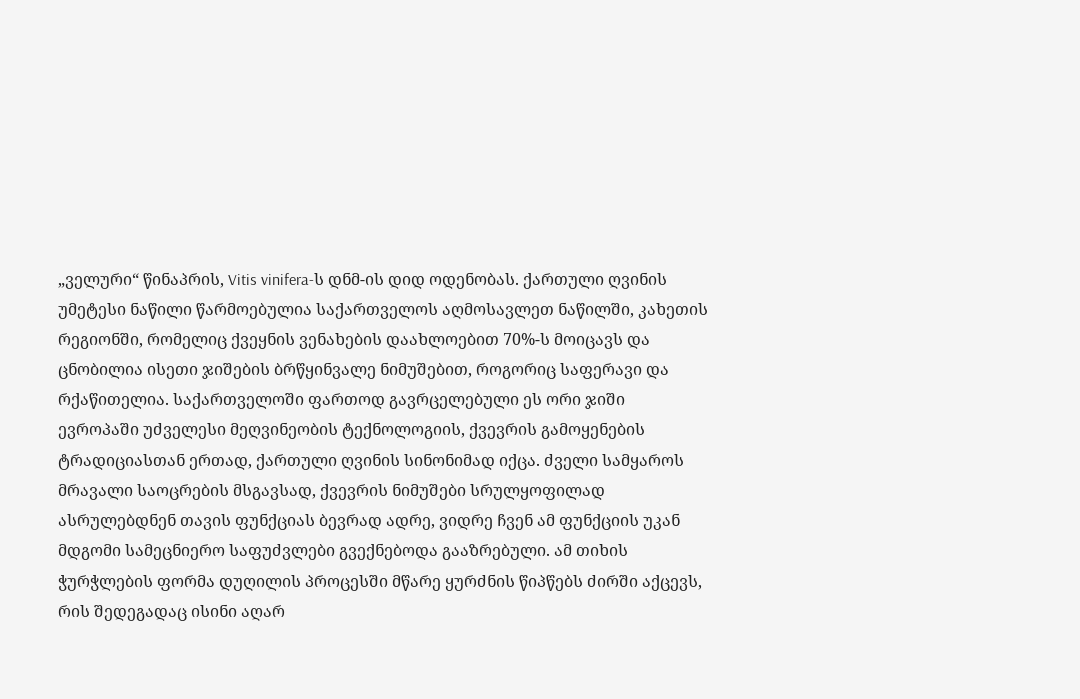„ველური“ წინაპრის, Vitis vinifera-ს დნმ-ის დიდ ოდენობას. ქართული ღვინის უმეტესი ნაწილი წარმოებულია საქართველოს აღმოსავლეთ ნაწილში, კახეთის რეგიონში, რომელიც ქვეყნის ვენახების დაახლოებით 70%-ს მოიცავს და ცნობილია ისეთი ჯიშების ბრწყინვალე ნიმუშებით, როგორიც საფერავი და რქაწითელია. საქართველოში ფართოდ გავრცელებული ეს ორი ჯიში ევროპაში უძველესი მეღვინეობის ტექნოლოგიის, ქვევრის გამოყენების ტრადიციასთან ერთად, ქართული ღვინის სინონიმად იქცა. ძველი სამყაროს მრავალი საოცრების მსგავსად, ქვევრის ნიმუშები სრულყოფილად ასრულებდნენ თავის ფუნქციას ბევრად ადრე, ვიდრე ჩვენ ამ ფუნქციის უკან მდგომი სამეცნიერო საფუძვლები გვექნებოდა გააზრებული. ამ თიხის ჭურჭლების ფორმა დუღილის პროცესში მწარე ყურძნის წიპწებს ძირში აქცევს, რის შედეგადაც ისინი აღარ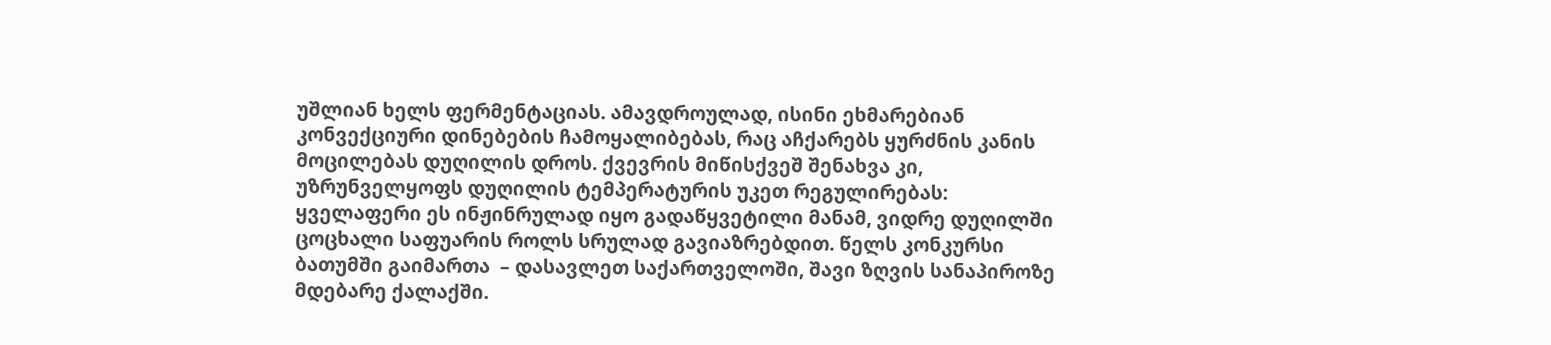უშლიან ხელს ფერმენტაციას. ამავდროულად, ისინი ეხმარებიან კონვექციური დინებების ჩამოყალიბებას, რაც აჩქარებს ყურძნის კანის მოცილებას დუღილის დროს. ქვევრის მიწისქვეშ შენახვა კი, უზრუნველყოფს დუღილის ტემპერატურის უკეთ რეგულირებას: ყველაფერი ეს ინჟინრულად იყო გადაწყვეტილი მანამ, ვიდრე დუღილში ცოცხალი საფუარის როლს სრულად გავიაზრებდით. წელს კონკურსი ბათუმში გაიმართა  – დასავლეთ საქართველოში, შავი ზღვის სანაპიროზე მდებარე ქალაქში.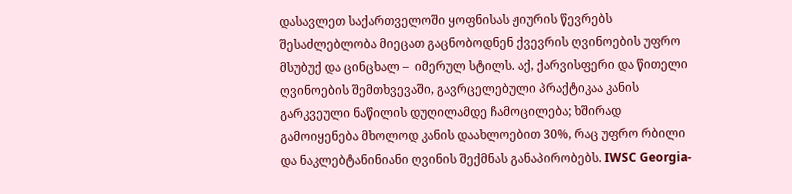დასავლეთ საქართველოში ყოფნისას ჟიურის წევრებს შესაძლებლობა მიეცათ გაცნობოდნენ ქვევრის ღვინოების უფრო მსუბუქ და ცინცხალ –  იმერულ სტილს. აქ, ქარვისფერი და წითელი ღვინოების შემთხვევაში, გავრცელებული პრაქტიკაა კანის გარკვეული ნაწილის დუღილამდე ჩამოცილება; ხშირად გამოიყენება მხოლოდ კანის დაახლოებით 30%, რაც უფრო რბილი და ნაკლებტანინიანი ღვინის შექმნას განაპირობებს. IWSC Georgia-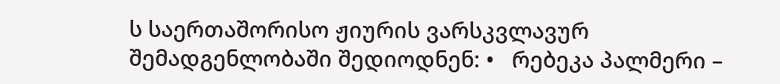ს საერთაშორისო ჟიურის ვარსკვლავურ შემადგენლობაში შედიოდნენ: •   რებეკა პალმერი –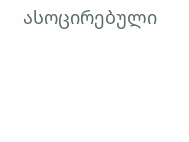ასოცირებული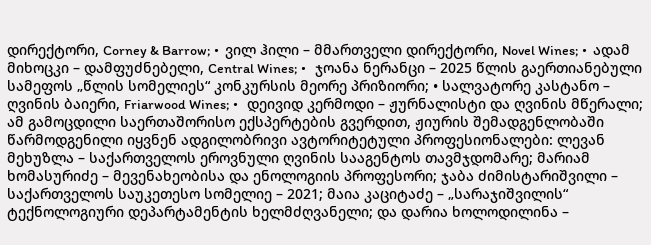დირექტორი, Corney & Barrow; •  ვილ ჰილი – მმართველი დირექტორი, Novel Wines; •  ადამ მიხოცკი – დამფუძნებელი, Central Wines; •   ჯოანა ნერანცი – 2025 წლის გაერთიანებული სამეფოს „წლის სომელიეს“ კონკურსის მეორე პრიზიორი; • სალვატორე კასტანო – ღვინის ბაიერი, Friarwood Wines; •   დეივიდ კერმოდი – ჟურნალისტი და ღვინის მწერალი; ამ გამოცდილი საერთაშორისო ექსპერტების გვერდით, ჟიურის შემადგენლობაში წარმოდგენილი იყვნენ ადგილობრივი ავტორიტეტული პროფესიონალები: ლევან მეხუზლა – საქართველოს ეროვნული ღვინის სააგენტოს თავმჯდომარე; მარიამ ხომასურიძე – მევენახეობისა და ენოლოგიის პროფესორი; ჯაბა ძიმისტარიშვილი – საქართველოს საუკეთესო სომელიე – 2021; მაია კაციტაძე – „სარაჯიშვილის“ ტექნოლოგიური დეპარტამენტის ხელმძღვანელი; და დარია ხოლოდილინა –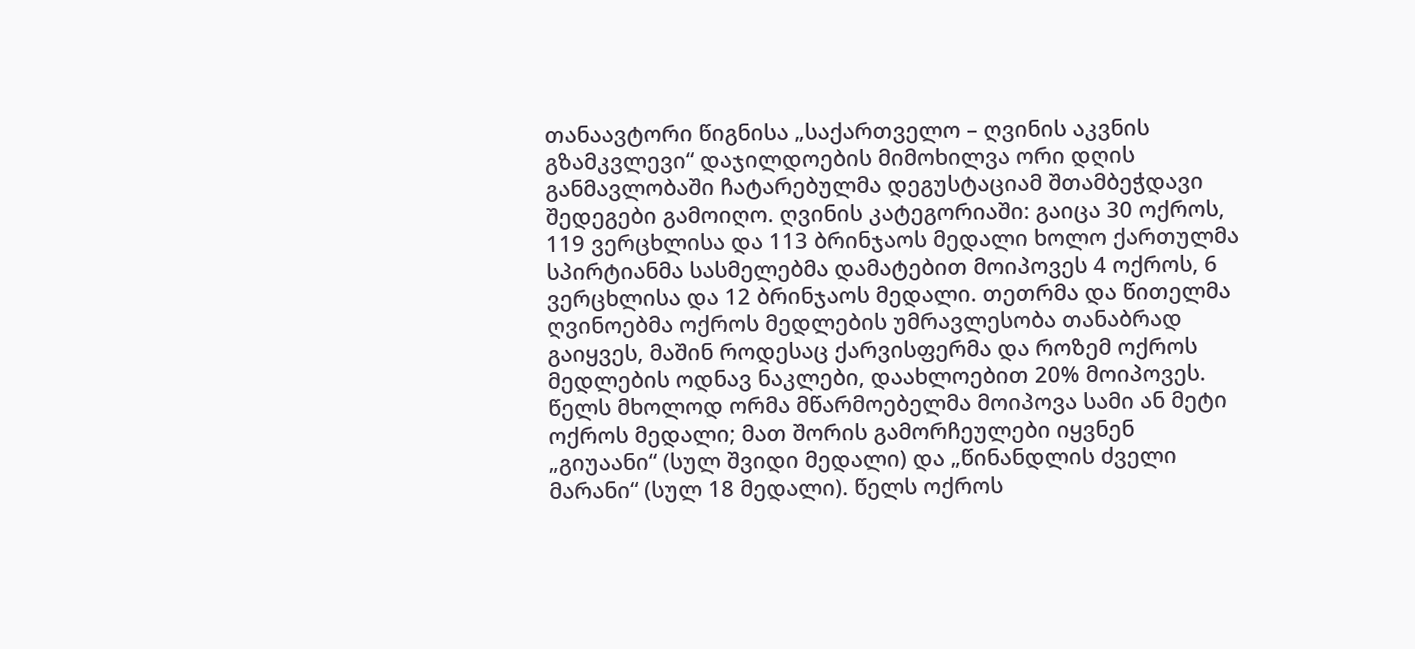თანაავტორი წიგნისა „საქართველო – ღვინის აკვნის გზამკვლევი“ დაჯილდოების მიმოხილვა ორი დღის განმავლობაში ჩატარებულმა დეგუსტაციამ შთამბეჭდავი შედეგები გამოიღო. ღვინის კატეგორიაში: გაიცა 30 ოქროს, 119 ვერცხლისა და 113 ბრინჯაოს მედალი ხოლო ქართულმა სპირტიანმა სასმელებმა დამატებით მოიპოვეს 4 ოქროს, 6 ვერცხლისა და 12 ბრინჯაოს მედალი. თეთრმა და წითელმა ღვინოებმა ოქროს მედლების უმრავლესობა თანაბრად გაიყვეს, მაშინ როდესაც ქარვისფერმა და როზემ ოქროს მედლების ოდნავ ნაკლები, დაახლოებით 20% მოიპოვეს. წელს მხოლოდ ორმა მწარმოებელმა მოიპოვა სამი ან მეტი ოქროს მედალი; მათ შორის გამორჩეულები იყვნენ „გიუაანი“ (სულ შვიდი მედალი) და „წინანდლის ძველი მარანი“ (სულ 18 მედალი). წელს ოქროს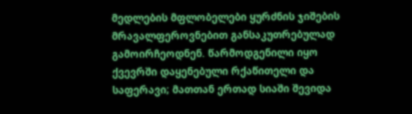მედლების მფლობელები ყურძნის ჯიშების მრავალფეროვნებით განსაკუთრებულად გამოირჩეოდნენ. წარმოდგენილი იყო ქვევრში დაყენებული რქაწითელი და საფერავი; მათთან ერთად სიაში შევიდა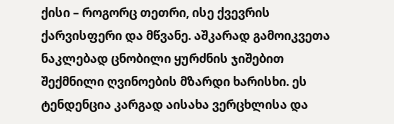ქისი – როგორც თეთრი, ისე ქვევრის ქარვისფერი და მწვანე. აშკარად გამოიკვეთა ნაკლებად ცნობილი ყურძნის ჯიშებით შექმნილი ღვინოების მზარდი ხარისხი. ეს ტენდენცია კარგად აისახა ვერცხლისა და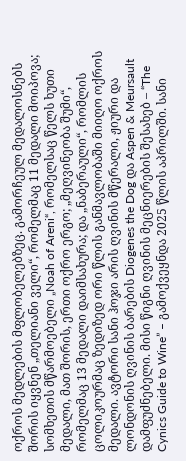ოქროს მედლების მფლობელებზეც. გამორჩეულ მედალოსნებს შორის იყვნენ „თელიანი ველი“, რომელმაც 11 მედალი მოიპოვა; სომხეთის მწარმოებელი „Noah of Areni“, რომელსაც წელს ხუთი მედალი, მათ შორის, ერთი ოქრო ერგო; „მეღვინეობა შუმი“, რომელმაც 13 მედალი დაიმსახურა; და „ნაბერაული“, რომლის ცოლიკოურმაც ზედიზედ ორი წლის განმავლობაში მიიღო ოქროს მედალი. ავტორი სანი ჰოჯი არის ღვინის მწერალი, ჟიური და ლონდონის ღვინის ბარების Diogenes the Dog და Aspen & Meursault დამფუძნებელი. მისი წიგნი ღვინის მეცნიერების შესახებ – “The Cynics Guide to Wine” – გამოქვეყნდა 2025 წლის აპრილში. სანი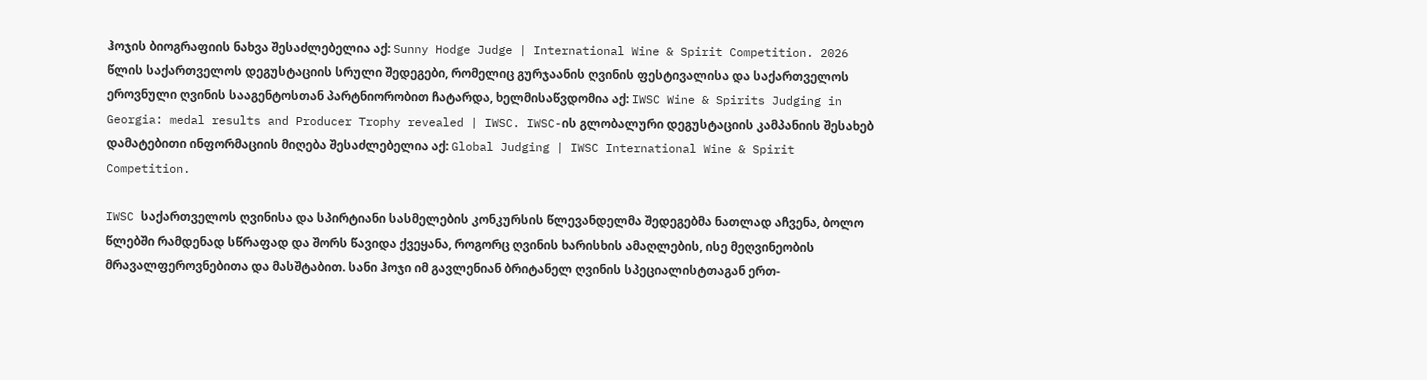ჰოჯის ბიოგრაფიის ნახვა შესაძლებელია აქ: Sunny Hodge Judge | International Wine & Spirit Competition. 2026 წლის საქართველოს დეგუსტაციის სრული შედეგები, რომელიც გურჯაანის ღვინის ფესტივალისა და საქართველოს ეროვნული ღვინის სააგენტოსთან პარტნიორობით ჩატარდა, ხელმისაწვდომია აქ: IWSC Wine & Spirits Judging in Georgia: medal results and Producer Trophy revealed | IWSC. IWSC-ის გლობალური დეგუსტაციის კამპანიის შესახებ დამატებითი ინფორმაციის მიღება შესაძლებელია აქ: Global Judging | IWSC International Wine & Spirit Competition.

IWSC საქართველოს ღვინისა და სპირტიანი სასმელების კონკურსის წლევანდელმა შედეგებმა ნათლად აჩვენა, ბოლო წლებში რამდენად სწრაფად და შორს წავიდა ქვეყანა, როგორც ღვინის ხარისხის ამაღლების, ისე მეღვინეობის მრავალფეროვნებითა და მასშტაბით. სანი ჰოჯი იმ გავლენიან ბრიტანელ ღვინის სპეციალისტთაგან ერთ-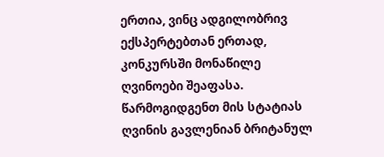ერთია, ვინც ადგილობრივ ექსპერტებთან ერთად, კონკურსში მონაწილე ღვინოები შეაფასა. წარმოგიდგენთ მის სტატიას ღვინის გავლენიან ბრიტანულ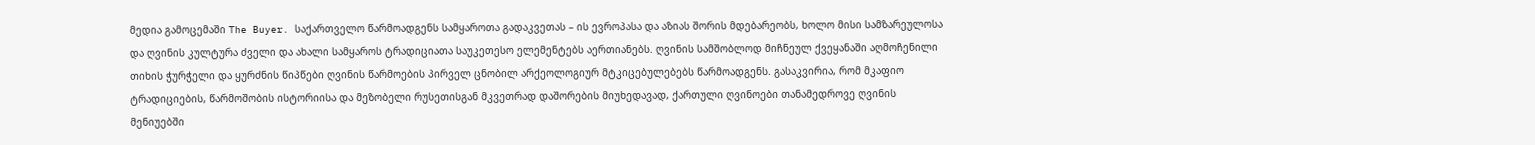მედია გამოცემაში The Buyer. საქართველო წარმოადგენს სამყაროთა გადაკვეთას – ის ევროპასა და აზიას შორის მდებარეობს, ხოლო მისი სამზარეულოსა და ღვინის კულტურა ძველი და ახალი სამყაროს ტრადიციათა საუკეთესო ელემენტებს აერთიანებს. ღვინის სამშობლოდ მიჩნეულ ქვეყანაში აღმოჩენილი თიხის ჭურჭელი და ყურძნის წიპწები ღვინის წარმოების პირველ ცნობილ არქეოლოგიურ მტკიცებულებებს წარმოადგენს. გასაკვირია, რომ მკაფიო ტრადიციების, წარმოშობის ისტორიისა და მეზობელი რუსეთისგან მკვეთრად დაშორების მიუხედავად, ქართული ღვინოები თანამედროვე ღვინის მენიუებში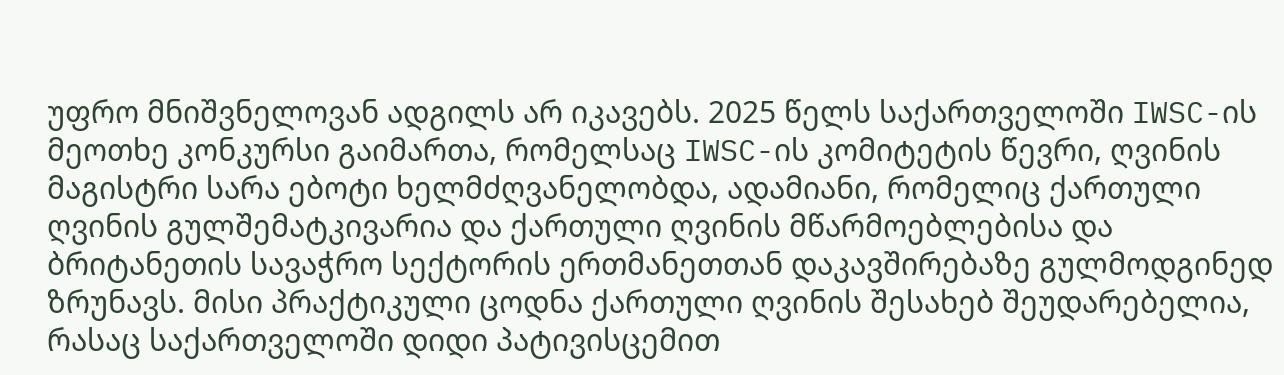უფრო მნიშვნელოვან ადგილს არ იკავებს. 2025 წელს საქართველოში IWSC-ის მეოთხე კონკურსი გაიმართა, რომელსაც IWSC-ის კომიტეტის წევრი, ღვინის მაგისტრი სარა ებოტი ხელმძღვანელობდა, ადამიანი, რომელიც ქართული ღვინის გულშემატკივარია და ქართული ღვინის მწარმოებლებისა და ბრიტანეთის სავაჭრო სექტორის ერთმანეთთან დაკავშირებაზე გულმოდგინედ ზრუნავს. მისი პრაქტიკული ცოდნა ქართული ღვინის შესახებ შეუდარებელია, რასაც საქართველოში დიდი პატივისცემით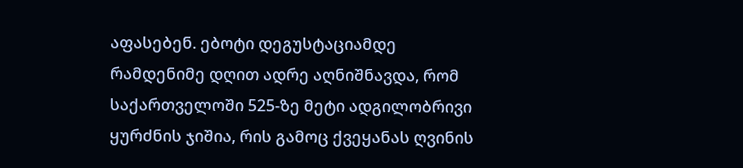აფასებენ. ებოტი დეგუსტაციამდე რამდენიმე დღით ადრე აღნიშნავდა, რომ საქართველოში 525-ზე მეტი ადგილობრივი ყურძნის ჯიშია, რის გამოც ქვეყანას ღვინის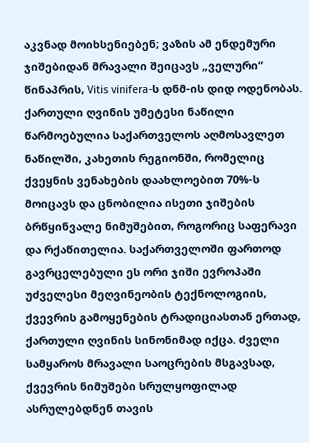აკვნად მოიხსენიებენ; ვაზის ამ ენდემური ჯიშებიდან მრავალი შეიცავს „ველური“ წინაპრის, Vitis vinifera-ს დნმ-ის დიდ ოდენობას. ქართული ღვინის უმეტესი ნაწილი წარმოებულია საქართველოს აღმოსავლეთ ნაწილში, კახეთის რეგიონში, რომელიც ქვეყნის ვენახების დაახლოებით 70%-ს მოიცავს და ცნობილია ისეთი ჯიშების ბრწყინვალე ნიმუშებით, როგორიც საფერავი და რქაწითელია. საქართველოში ფართოდ გავრცელებული ეს ორი ჯიში ევროპაში უძველესი მეღვინეობის ტექნოლოგიის, ქვევრის გამოყენების ტრადიციასთან ერთად, ქართული ღვინის სინონიმად იქცა. ძველი სამყაროს მრავალი საოცრების მსგავსად, ქვევრის ნიმუშები სრულყოფილად ასრულებდნენ თავის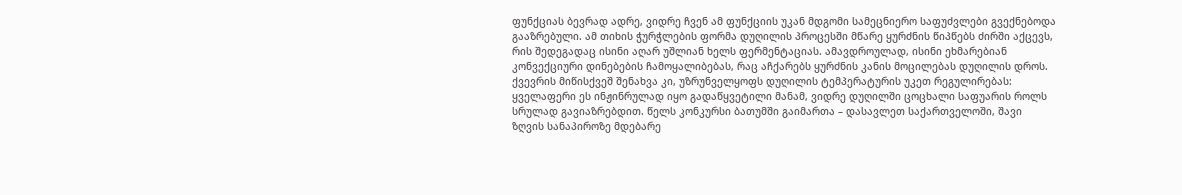ფუნქციას ბევრად ადრე, ვიდრე ჩვენ ამ ფუნქციის უკან მდგომი სამეცნიერო საფუძვლები გვექნებოდა გააზრებული. ამ თიხის ჭურჭლების ფორმა დუღილის პროცესში მწარე ყურძნის წიპწებს ძირში აქცევს, რის შედეგადაც ისინი აღარ უშლიან ხელს ფერმენტაციას. ამავდროულად, ისინი ეხმარებიან კონვექციური დინებების ჩამოყალიბებას, რაც აჩქარებს ყურძნის კანის მოცილებას დუღილის დროს. ქვევრის მიწისქვეშ შენახვა კი, უზრუნველყოფს დუღილის ტემპერატურის უკეთ რეგულირებას: ყველაფერი ეს ინჟინრულად იყო გადაწყვეტილი მანამ, ვიდრე დუღილში ცოცხალი საფუარის როლს სრულად გავიაზრებდით. წელს კონკურსი ბათუმში გაიმართა – დასავლეთ საქართველოში, შავი ზღვის სანაპიროზე მდებარე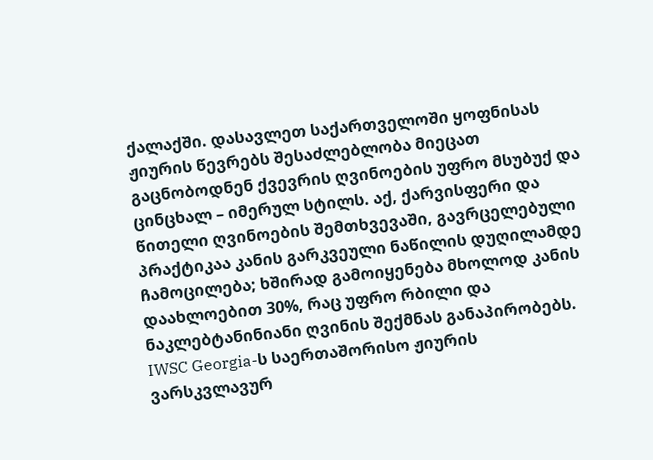ქალაქში. დასავლეთ საქართველოში ყოფნისას ჟიურის წევრებს შესაძლებლობა მიეცათ გაცნობოდნენ ქვევრის ღვინოების უფრო მსუბუქ და ცინცხალ – იმერულ სტილს. აქ, ქარვისფერი და წითელი ღვინოების შემთხვევაში, გავრცელებული პრაქტიკაა კანის გარკვეული ნაწილის დუღილამდე ჩამოცილება; ხშირად გამოიყენება მხოლოდ კანის დაახლოებით 30%, რაც უფრო რბილი და ნაკლებტანინიანი ღვინის შექმნას განაპირობებს. IWSC Georgia-ს საერთაშორისო ჟიურის ვარსკვლავურ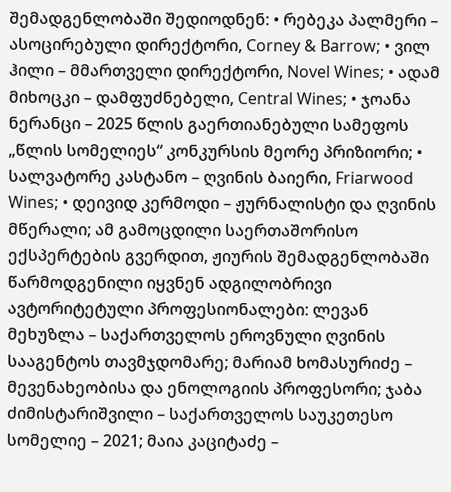შემადგენლობაში შედიოდნენ: • რებეკა პალმერი – ასოცირებული დირექტორი, Corney & Barrow; • ვილ ჰილი – მმართველი დირექტორი, Novel Wines; • ადამ მიხოცკი – დამფუძნებელი, Central Wines; • ჯოანა ნერანცი – 2025 წლის გაერთიანებული სამეფოს „წლის სომელიეს“ კონკურსის მეორე პრიზიორი; • სალვატორე კასტანო – ღვინის ბაიერი, Friarwood Wines; • დეივიდ კერმოდი – ჟურნალისტი და ღვინის მწერალი; ამ გამოცდილი საერთაშორისო ექსპერტების გვერდით, ჟიურის შემადგენლობაში წარმოდგენილი იყვნენ ადგილობრივი ავტორიტეტული პროფესიონალები: ლევან მეხუზლა – საქართველოს ეროვნული ღვინის სააგენტოს თავმჯდომარე; მარიამ ხომასურიძე – მევენახეობისა და ენოლოგიის პროფესორი; ჯაბა ძიმისტარიშვილი – საქართველოს საუკეთესო სომელიე – 2021; მაია კაციტაძე –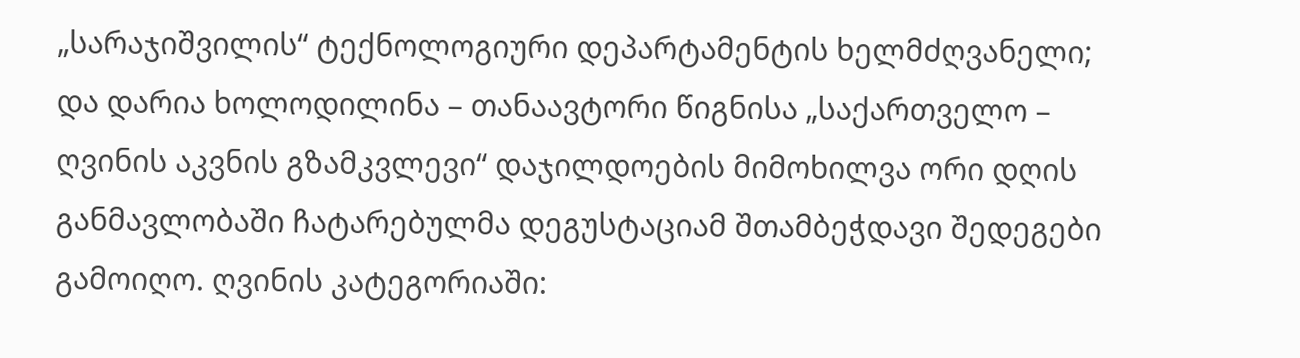„სარაჯიშვილის“ ტექნოლოგიური დეპარტამენტის ხელმძღვანელი; და დარია ხოლოდილინა – თანაავტორი წიგნისა „საქართველო – ღვინის აკვნის გზამკვლევი“ დაჯილდოების მიმოხილვა ორი დღის განმავლობაში ჩატარებულმა დეგუსტაციამ შთამბეჭდავი შედეგები გამოიღო. ღვინის კატეგორიაში: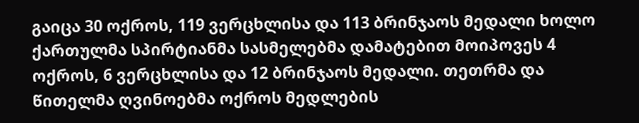გაიცა 30 ოქროს, 119 ვერცხლისა და 113 ბრინჯაოს მედალი ხოლო ქართულმა სპირტიანმა სასმელებმა დამატებით მოიპოვეს 4 ოქროს, 6 ვერცხლისა და 12 ბრინჯაოს მედალი. თეთრმა და წითელმა ღვინოებმა ოქროს მედლების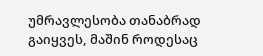უმრავლესობა თანაბრად გაიყვეს, მაშინ როდესაც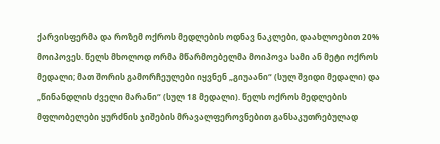ქარვისფერმა და როზემ ოქროს მედლების ოდნავ ნაკლები, დაახლოებით 20% მოიპოვეს. წელს მხოლოდ ორმა მწარმოებელმა მოიპოვა სამი ან მეტი ოქროს მედალი; მათ შორის გამორჩეულები იყვნენ „გიუაანი“ (სულ შვიდი მედალი) და „წინანდლის ძველი მარანი“ (სულ 18 მედალი). წელს ოქროს მედლების მფლობელები ყურძნის ჯიშების მრავალფეროვნებით განსაკუთრებულად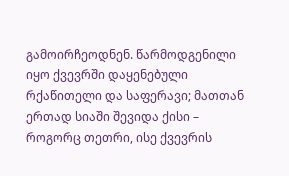გამოირჩეოდნენ. წარმოდგენილი იყო ქვევრში დაყენებული რქაწითელი და საფერავი; მათთან ერთად სიაში შევიდა ქისი – როგორც თეთრი, ისე ქვევრის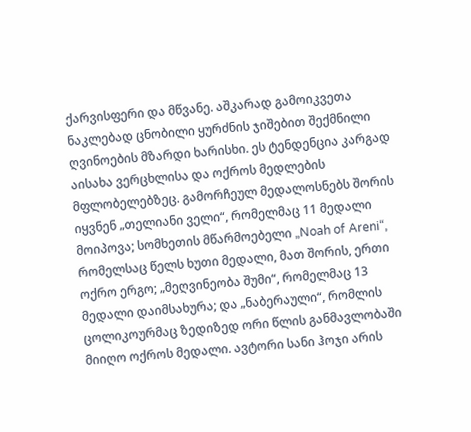ქარვისფერი და მწვანე. აშკარად გამოიკვეთა ნაკლებად ცნობილი ყურძნის ჯიშებით შექმნილი ღვინოების მზარდი ხარისხი. ეს ტენდენცია კარგად აისახა ვერცხლისა და ოქროს მედლების მფლობელებზეც. გამორჩეულ მედალოსნებს შორის იყვნენ „თელიანი ველი“, რომელმაც 11 მედალი მოიპოვა; სომხეთის მწარმოებელი „Noah of Areni“, რომელსაც წელს ხუთი მედალი, მათ შორის, ერთი ოქრო ერგო; „მეღვინეობა შუმი“, რომელმაც 13 მედალი დაიმსახურა; და „ნაბერაული“, რომლის ცოლიკოურმაც ზედიზედ ორი წლის განმავლობაში მიიღო ოქროს მედალი. ავტორი სანი ჰოჯი არის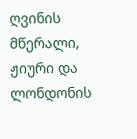ღვინის მწერალი, ჟიური და ლონდონის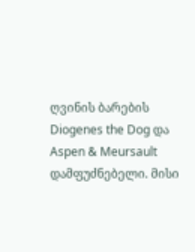ღვინის ბარების Diogenes the Dog და Aspen & Meursault დამფუძნებელი. მისი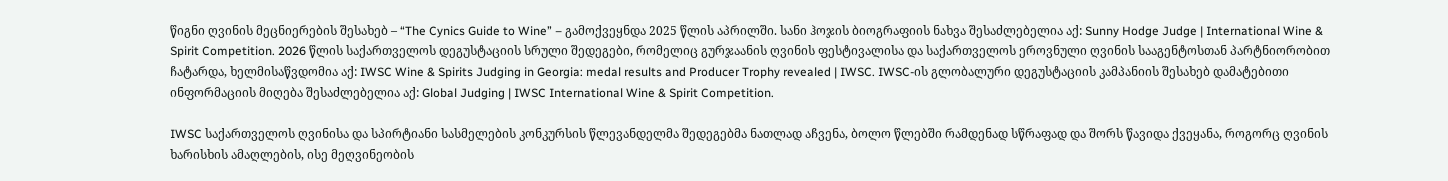წიგნი ღვინის მეცნიერების შესახებ – “The Cynics Guide to Wine” – გამოქვეყნდა 2025 წლის აპრილში. სანი ჰოჯის ბიოგრაფიის ნახვა შესაძლებელია აქ: Sunny Hodge Judge | International Wine & Spirit Competition. 2026 წლის საქართველოს დეგუსტაციის სრული შედეგები, რომელიც გურჯაანის ღვინის ფესტივალისა და საქართველოს ეროვნული ღვინის სააგენტოსთან პარტნიორობით ჩატარდა, ხელმისაწვდომია აქ: IWSC Wine & Spirits Judging in Georgia: medal results and Producer Trophy revealed | IWSC. IWSC-ის გლობალური დეგუსტაციის კამპანიის შესახებ დამატებითი ინფორმაციის მიღება შესაძლებელია აქ: Global Judging | IWSC International Wine & Spirit Competition.

IWSC საქართველოს ღვინისა და სპირტიანი სასმელების კონკურსის წლევანდელმა შედეგებმა ნათლად აჩვენა, ბოლო წლებში რამდენად სწრაფად და შორს წავიდა ქვეყანა, როგორც ღვინის ხარისხის ამაღლების, ისე მეღვინეობის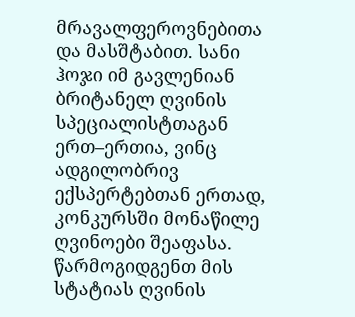მრავალფეროვნებითა და მასშტაბით. სანი ჰოჯი იმ გავლენიან ბრიტანელ ღვინის სპეციალისტთაგან ერთ–ერთია, ვინც ადგილობრივ ექსპერტებთან ერთად, კონკურსში მონაწილე ღვინოები შეაფასა. წარმოგიდგენთ მის სტატიას ღვინის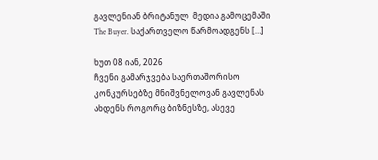გავლენიან ბრიტანულ  მედია გამოცემაში The Buyer. საქართველო წარმოადგენს […]

ხუთ 08 იან, 2026
ჩვენი გამარჯვება საერთაშორისო კონკურსებზე მნიშვნელოვან გავლენას ახდენს როგორც ბიზნესზე, ასევე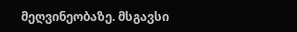მეღვინეობაზე. მსგავსი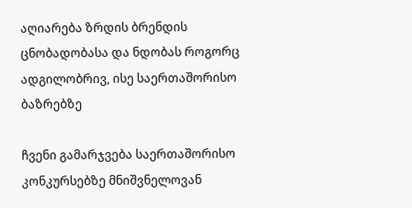აღიარება ზრდის ბრენდის ცნობადობასა და ნდობას როგორც ადგილობრივ, ისე საერთაშორისო ბაზრებზე

ჩვენი გამარჯვება საერთაშორისო კონკურსებზე მნიშვნელოვან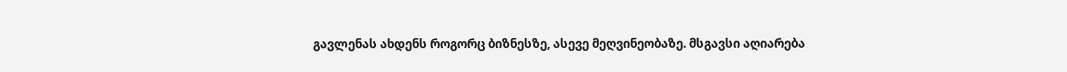გავლენას ახდენს როგორც ბიზნესზე, ასევე მეღვინეობაზე. მსგავსი აღიარება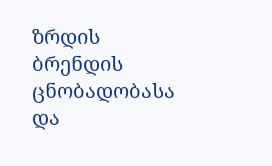ზრდის ბრენდის ცნობადობასა და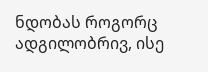ნდობას როგორც ადგილობრივ, ისე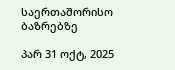საერთაშორისო ბაზრებზე

პარ 31 ოქტ, 2025